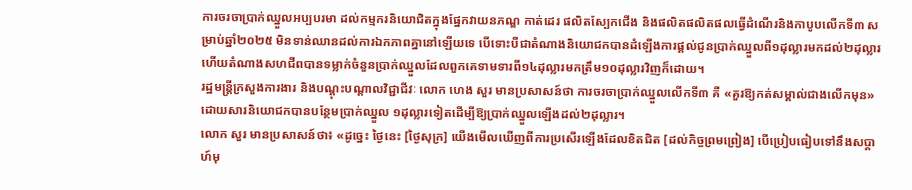ការចរចាប្រាក់ឈ្នួលអប្បបរមា ដល់កម្មករនិយោជិតក្នុងផ្នែកវាយនភណ្ឌ កាត់ដេរ ផលិតស្បែកជើង និងផលិតផលិតផលធ្វើដំណើរនិងកាបូបលើកទី៣ សម្រាប់ឆ្នាំ២០២៥ មិនទាន់ឈានដល់ការឯកភាពគ្នានៅឡើយទេ បើទោះបីជាតំណាងនិយោជកបានដំឡើងការផ្តល់ជូនប្រាក់ឈ្នួលពី១ដុល្លារមកដល់២ដុល្លារ ហើយតំណាងសហជីពបានទម្លាក់ចំនួនប្រាក់ឈ្នួលដែលពួកគេទាមទារពី១៤ដុល្លារមកត្រឹម១០ដុល្លារវិញក៏ដោយ។
រដ្ឋមន្ត្រីក្រសួងការងារ និងបណ្តុះបណ្តាលវិជ្ជាជីវៈ លោក ហេង សួរ មានប្រសាសន៍ថា ការចរចាប្រាក់ឈ្នួលលើកទី៣ គឺ «គួរឱ្យកត់សម្គាល់ជាងលើកមុន» ដោយសារនិយោជកបានបន្ថែមប្រាក់ឈ្នួល ១ដុល្លារទៀតដើម្បីឱ្យប្រាក់ឈ្នួលឡើងដល់២ដុល្លារ។
លោក សួរ មានប្រសាសន៍ថា៖ «ដូច្នេះ ថ្ងៃនេះ [ថ្ងៃសុក្រ] យើងមើលឃើញពីការប្រសើរឡើងដែលខិតជិត [ដល់កិច្ចព្រមព្រៀង] បើប្រៀបធៀបទៅនឹងសប្តាហ៍មុ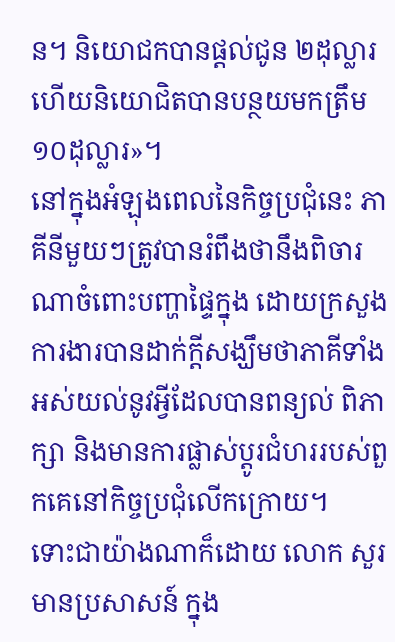ន។ និយោជកបានផ្តល់ជូន ២ដុល្លារ ហើយនិយោជិតបានបន្ថយមកត្រឹម ១០ដុល្លារ»។
នៅក្នុងអំឡុងពេលនៃកិច្ចប្រជុំនេះ ភាគីនីមួយៗត្រូវបានរំពឹងថានឹងពិចារណាចំពោះបញ្ហាផ្ទៃក្នុង ដោយក្រសួងការងារបានដាក់ក្តីសង្ឃឹមថាភាគីទាំងអស់យល់នូវអ្វីដែលបានពន្យល់ ពិភាក្សា និងមានការផ្លាស់ប្តូរជំហររបស់ពួកគេនៅកិច្ចប្រជុំលើកក្រោយ។
ទោះជាយ៉ាងណាក៏ដោយ លោក សួរ មានប្រសាសន៍ ក្នុង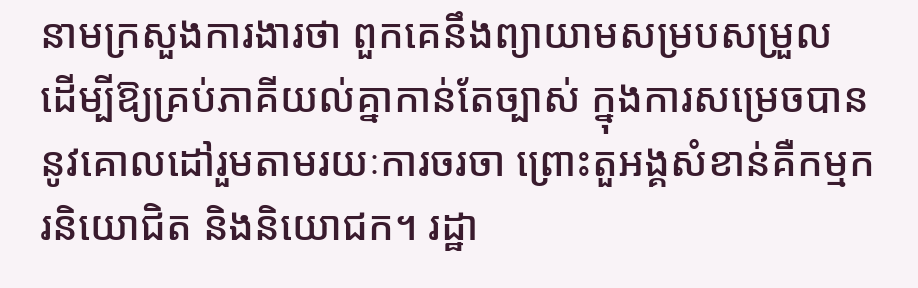នាមក្រសួងការងារថា ពួកគេនឹងព្យាយាមសម្របសម្រួល ដើម្បីឱ្យគ្រប់ភាគីយល់គ្នាកាន់តែច្បាស់ ក្នុងការសម្រេចបាននូវគោលដៅរួមតាមរយៈការចរចា ព្រោះតួអង្គសំខាន់គឺកម្មករនិយោជិត និងនិយោជក។ រដ្ឋា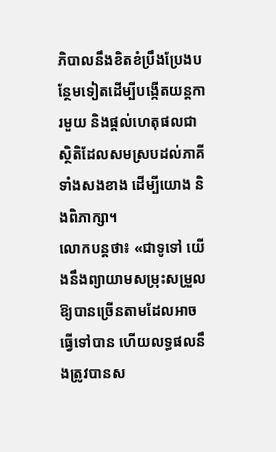ភិបាលនឹងខិតខំប្រឹងប្រែងបន្ថែមទៀតដើម្បីបង្កើតយន្តការមួយ និងផ្តល់ហេតុផលជាស្ថិតិដែលសមស្របដល់ភាគីទាំងសងខាង ដើម្បីយោង និងពិភាក្សា។
លោកបន្តថា៖ «ជាទូទៅ យើងនឹងព្យាយាមសម្រុះសម្រួលឱ្យបានច្រើនតាមដែលអាចធ្វើទៅបាន ហើយលទ្ធផលនឹងត្រូវបានស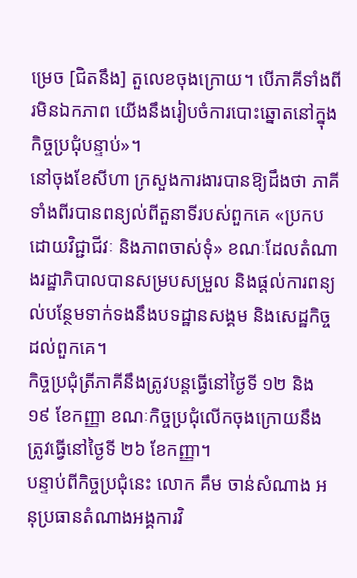ម្រេច [ជិតនឹង] តួលេខចុងក្រោយ។ បើភាគីទាំងពីរមិនឯកភាព យើងនឹងរៀបចំការបោះឆ្នោតនៅក្នុងកិច្ចប្រជុំបន្ទាប់»។
នៅចុងខែសីហា ក្រសួងការងារបានឱ្យដឹងថា ភាគីទាំងពីរបានពន្យល់ពីតួនាទីរបស់ពួកគេ «ប្រកបដោយវិជ្ជាជីវៈ និងភាពចាស់ទុំ» ខណៈដែលតំណាងរដ្ឋាភិបាលបានសម្របសម្រួល និងផ្តល់ការពន្យល់បន្ថែមទាក់ទងនឹងបទដ្ឋានសង្គម និងសេដ្ឋកិច្ចដល់ពួកគេ។
កិច្ចប្រជុំត្រីភាគីនឹងត្រូវបន្តធ្វើនៅថ្ងៃទី ១២ និង ១៩ ខែកញ្ញា ខណៈកិច្ចប្រជុំលើកចុងក្រោយនឹងត្រូវធ្វើនៅថ្ងៃទី ២៦ ខែកញ្ញា។
បន្ទាប់ពីកិច្ចប្រជុំនេះ លោក គឹម ចាន់សំណាង អនុប្រធានតំណាងអង្គការវិ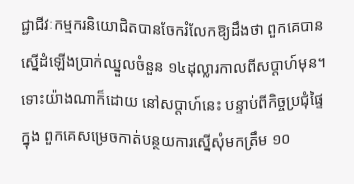ជ្ជាជីវៈកម្មករនិយោជិតបានចែករំលែកឱ្យដឹងថា ពួកគេបានស្នើដំឡើងប្រាក់ឈ្នួលចំនួន ១៤ដុល្លារកាលពីសប្តាហ៍មុន។ ទោះយ៉ាងណាក៏ដោយ នៅសប្តាហ៍នេះ បន្ទាប់ពីកិច្ចប្រជុំផ្ទៃក្នុង ពួកគេសម្រេចកាត់បន្ថយការស្នើសុំមកត្រឹម ១០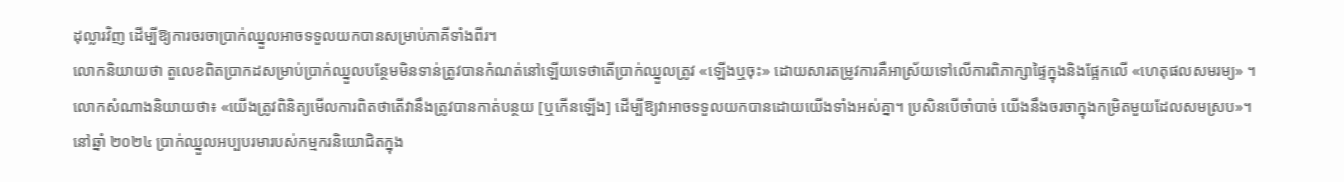ដុល្លារវិញ ដើម្បីឱ្យការចរចាប្រាក់ឈ្នួលអាចទទួលយកបានសម្រាប់ភាគីទាំងពីរ។
លោកនិយាយថា តួលេខពិតប្រាកដសម្រាប់ប្រាក់ឈ្នួលបន្ថែមមិនទាន់ត្រូវបានកំណត់នៅឡើយទេថាតើប្រាក់ឈ្នួលត្រូវ «ឡើងឬចុះ» ដោយសារតម្រូវការគឺអាស្រ័យទៅលើការពិភាក្សាផ្ទៃក្នុងនិងផ្អែកលើ «ហេតុផលសមរម្យ» ។
លោកសំណាងនិយាយថា៖ «យើងត្រូវពិនិត្យមើលការពិតថាតើវានឹងត្រូវបានកាត់បន្ថយ [ឬកើនឡើង] ដើម្បីឱ្យវាអាចទទួលយកបានដោយយើងទាំងអស់គ្នា។ ប្រសិនបើចាំបាច់ យើងនឹងចរចាក្នុងកម្រិតមួយដែលសមស្រប»។
នៅឆ្នាំ ២០២៤ ប្រាក់ឈ្នួលអប្បបរមារបស់កម្មករនិយោជិតក្នុង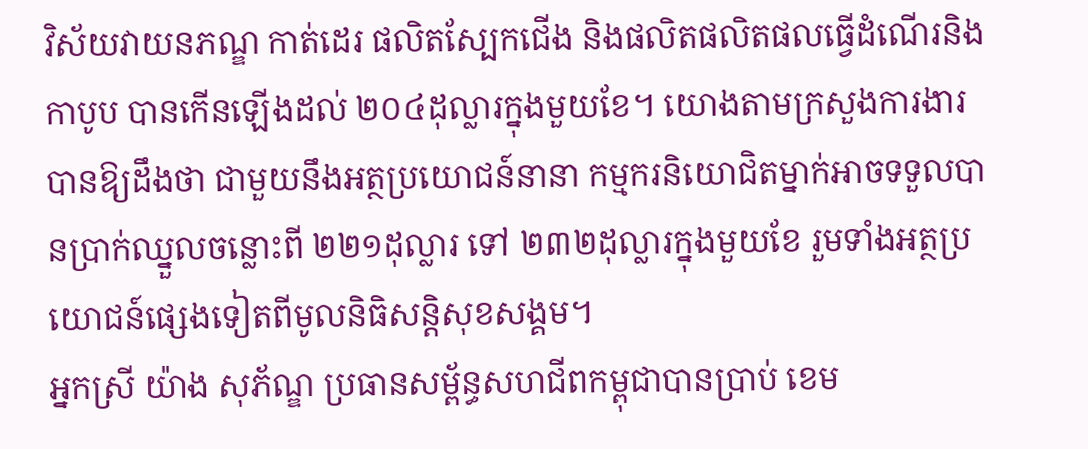វិស័យវាយនភណ្ឌ កាត់ដេរ ផលិតស្បែកជើង និងផលិតផលិតផលធ្វើដំណើរនិងកាបូប បានកើនឡើងដល់ ២០៤ដុល្លារក្នុងមួយខែ។ យោងតាមក្រសួងការងារបានឱ្យដឹងថា ជាមួយនឹងអត្ថប្រយោជន៍នានា កម្មករនិយោជិតម្នាក់អាចទទួលបានប្រាក់ឈ្នួលចន្លោះពី ២២១ដុល្លារ ទៅ ២៣២ដុល្លារក្នុងមួយខែ រួមទាំងអត្ថប្រយោជន៍ផ្សេងទៀតពីមូលនិធិសន្តិសុខសង្គម។
អ្នកស្រី យ៉ាង សុភ័ណ្ឌ ប្រធានសម្ព័ន្ធសហជីពកម្ពុជាបានប្រាប់ ខេម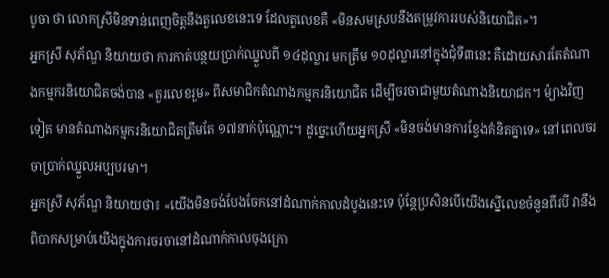បូចា ថា លោកស្រីមិនទាន់ពេញចិត្តនឹងតួលេខនេះទេ ដែលតួលេខគឺ «មិនសមស្របនឹងតម្រូវការរបស់និយោជិត»។
អ្នកស្រី សុភ័ណ្ឌ និយាយថា ការកាត់បន្ថយប្រាក់ឈ្នួលពី ១៤ដុល្លារ មកត្រឹម ១០ដុល្លារនៅក្នុងជុំទី៣នេះ គឺដោយសារតែតំណាងកម្មករនិយោជិតចង់បាន «តួរលេខរួម» ពីសមាជិកតំណាងកម្មករនិយោជិត ដើម្បីចរចាជាមួយតំណាងនិយោជក។ ម៉្យាងវិញទៀត មានតំណាងកម្មករនិយោជិតត្រឹមតែ ១៧នាក់ប៉ុណ្ណោះ។ ដូច្នេះហើយអ្នកស្រី «មិនចង់មានការខ្វែងគំនិតគ្នាទេ» នៅពេលចរចាប្រាក់ឈ្នួលអប្បបរមា។
អ្នកស្រី សុភ័ណ្ឌ និយាយថា៖ «យើងមិនចង់បែងចែកនៅដំណាក់កាលដំបូងនេះទេ ប៉ុន្តែប្រសិនបើយើងស្នើលេខចំនួនពីរបី វានឹងពិបាកសម្រាប់យើងក្នុងការចរចានៅដំណាក់កាលចុងក្រោ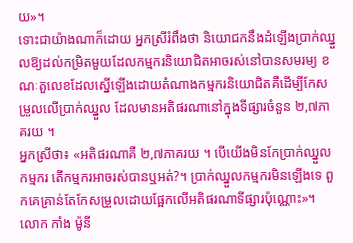យ»។
ទោះជាយ៉ាងណាក៏ដោយ អ្នកស្រីរំពឹងថា និយោជកនឹងដំឡើងប្រាក់ឈ្នួលឱ្យដល់កម្រិតមួយដែលកម្មករនិយោជិតអាចរស់នៅបានសមរម្យ ខណៈតួលេខដែលស្នើឡើងដោយតំណាងកម្មករនិយោជិតគឺដើម្បីកែសម្រួលលើប្រាក់ឈ្នួល ដែលមានអតិផរណានៅក្នុងទីផ្សារចំនួន ២,៧ភាគរយ ។
អ្នកស្រីថា៖ «អតិផរណាគឺ ២,៧ភាគរយ ។ បើយើងមិនកែប្រាក់ឈ្នួលកម្មករ តើកម្មករអាចរស់បានឬអត់?។ ប្រាក់ឈ្នួលកម្មករមិនឡើងទេ ពួកគេគ្រាន់តែកែសម្រួលដោយផ្អែកលើអតិផរណាទីផ្សារប៉ុណ្ណោះ»។
លោក កាំង ម៉ូនី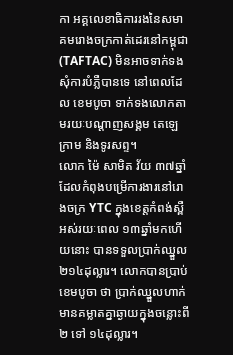កា អគ្គលេខាធិការរងនៃសមាគមរោងចក្រកាត់ដេរនៅកម្ពុជា (TAFTAC) មិនអាចទាក់ទងសុំការបំភ្លឺបានទេ នៅពេលដែល ខេមបូចា ទាក់ទងលោកតាមរយៈបណ្តាញសង្គម តេឡេក្រាម និងទូរសព្ទ។
លោក ម៉ៃ សាមិត វ័យ ៣៧ឆ្នាំ ដែលកំពុងបម្រើការងារនៅរោងចក្រ YTC ក្នុងខេត្តកំពង់ស្ពឺ អស់រយៈពេល ១៣ឆ្នាំមកហើយនោះ បានទទួលប្រាក់ឈ្នួល ២១៤ដុល្លារ។ លោកបានប្រាប់ ខេមបូចា ថា ប្រាក់ឈ្នួលហាក់មានគម្លាតគ្នាឆ្ងាយក្នុងចន្លោះពី ២ ទៅ ១៤ដុល្លារ។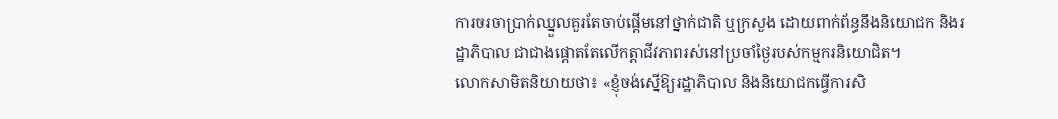ការចរចាប្រាក់ឈ្នួលគួរតែចាប់ផ្តើមនៅថ្នាក់ជាតិ ឬក្រសួង ដោយពាក់ព័ន្ធនឹងនិយោជក និងរដ្ឋាភិបាល ជាជាងផ្តោតតែលើកត្តាជីវភាពរស់នៅប្រចាំថ្ងៃរបស់កម្មករនិយោជិត។
លោកសាមិតនិយាយថា៖ «ខ្ញុំចង់ស្នើឱ្យរដ្ឋាភិបាល និងនិយោជកធ្វើការសិ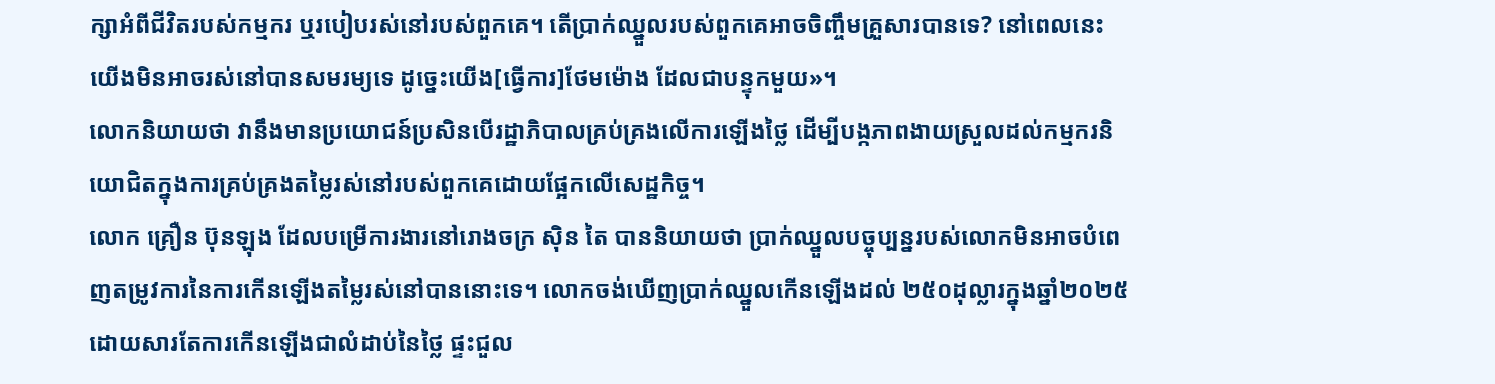ក្សាអំពីជីវិតរបស់កម្មករ ឬរបៀបរស់នៅរបស់ពួកគេ។ តើប្រាក់ឈ្នួលរបស់ពួកគេអាចចិញ្ចឹមគ្រួសារបានទេ? នៅពេលនេះ យើងមិនអាចរស់នៅបានសមរម្យទេ ដូច្នេះយើង[ធ្វើការ]ថែមម៉ោង ដែលជាបន្ទុកមួយ»។
លោកនិយាយថា វានឹងមានប្រយោជន៍ប្រសិនបើរដ្ឋាភិបាលគ្រប់គ្រងលើការឡើងថ្លៃ ដើម្បីបង្កភាពងាយស្រួលដល់កម្មករនិយោជិតក្នុងការគ្រប់គ្រងតម្លៃរស់នៅរបស់ពួកគេដោយផ្អែកលើសេដ្ឋកិច្ច។
លោក គ្រឿន ប៊ុនឡុង ដែលបម្រើការងារនៅរោងចក្រ ស៊ិន តៃ បាននិយាយថា ប្រាក់ឈ្នួលបច្ចុប្បន្នរបស់លោកមិនអាចបំពេញតម្រូវការនៃការកើនឡើងតម្លៃរស់នៅបាននោះទេ។ លោកចង់ឃើញប្រាក់ឈ្នួលកើនឡើងដល់ ២៥០ដុល្លារក្នុងឆ្នាំ២០២៥ ដោយសារតែការកើនឡើងជាលំដាប់នៃថ្លៃ ផ្ទះជួល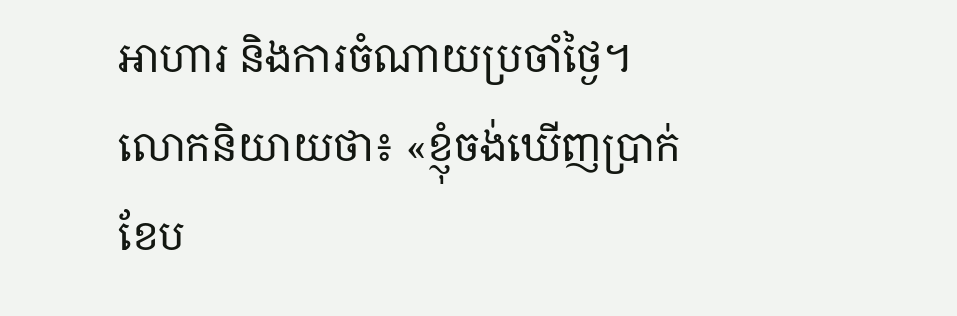អាហារ និងការចំណាយប្រចាំថ្ងៃ។
លោកនិយាយថា៖ «ខ្ញុំចង់ឃើញប្រាក់ខែប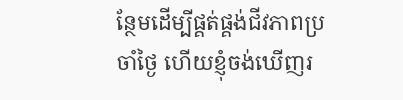ន្ថែមដើម្បីផ្គត់ផ្គង់ជីវភាពប្រចាំថ្ងៃ ហើយខ្ញុំចង់ឃើញរ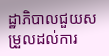ដ្ឋាភិបាលជួយសម្រួលដល់ការ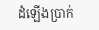ដំឡើងប្រាក់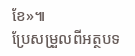ខែ»៕
ប្រែសម្រួលពីអត្ថបទ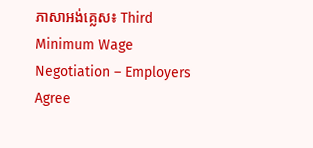ភាសាអង់គ្លេស៖ Third Minimum Wage Negotiation – Employers Agree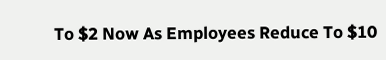To $2 Now As Employees Reduce To $10